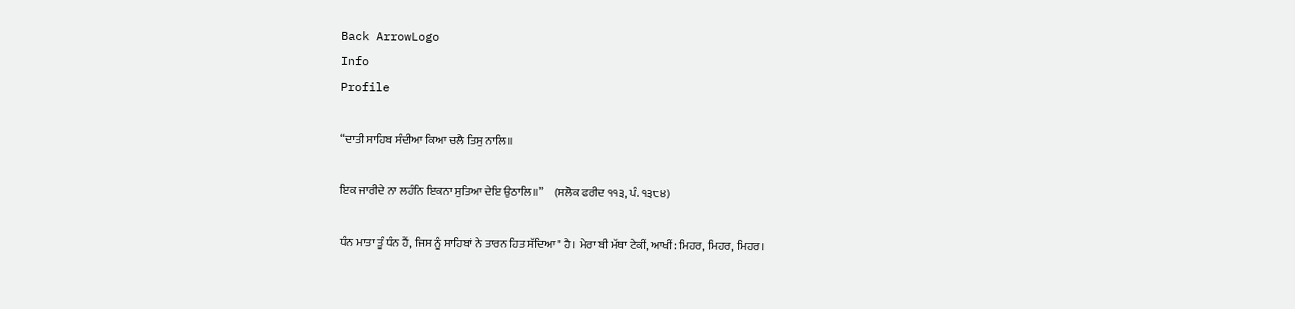Back ArrowLogo
Info
Profile

“ਦਾਤੀ ਸਾਹਿਬ ਸੰਦੀਆ ਕਿਆ ਚਲੈ ਤਿਸੁ ਨਾਲਿ॥

ਇਕ ਜਾਰੀਦੇ ਨਾ ਲਹੰਨਿ ਇਕਨਾ ਸੁਤਿਆ ਦੇਇ ਉਠਾਲਿ॥”     (ਸਲੋਕ ਫਰੀਦ ੧੧੩, ਪੰ. ੧੩੮੪)

ਧੰਨ ਮਾਤਾ ਤੂੰ ਧੰਨ ਹੈਂ, ਜਿਸ ਨੂੰ ਸਾਹਿਬਾਂ ਨੇ ਤਾਰਨ ਹਿਤ ਸੱਦਿਆ" ਹੈ। ਮੇਰਾ ਬੀ ਮੱਥਾ ਟੇਕੀਂ, ਆਖੀਂ: ਮਿਹਰ, ਮਿਹਰ, ਮਿਹਰ।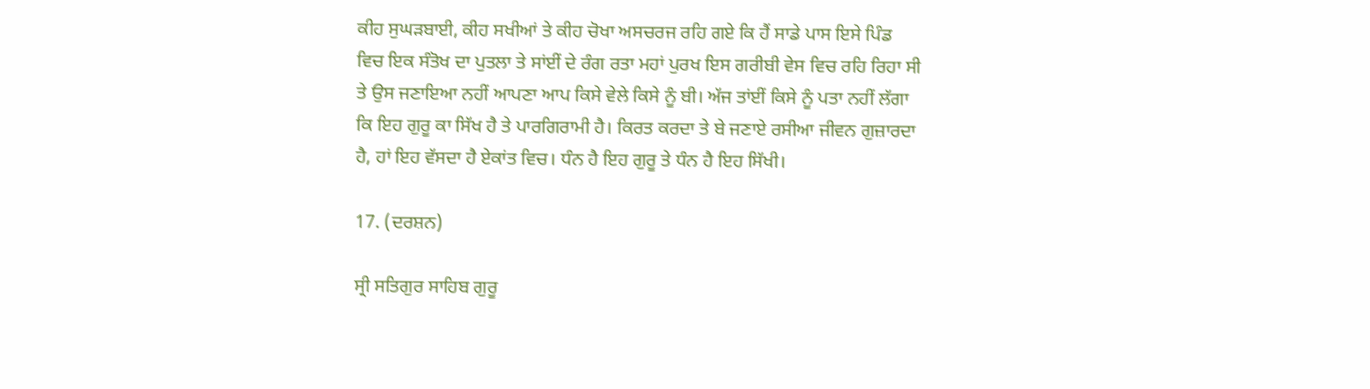ਕੀਹ ਸੁਘੜਬਾਈ, ਕੀਹ ਸਖੀਆਂ ਤੇ ਕੀਹ ਚੋਖਾ ਅਸਚਰਜ ਰਹਿ ਗਏ ਕਿ ਹੈਂ ਸਾਡੇ ਪਾਸ ਇਸੇ ਪਿੰਡ ਵਿਚ ਇਕ ਸੰਤੋਖ ਦਾ ਪੁਤਲਾ ਤੇ ਸਾਂਈਂ ਦੇ ਰੰਗ ਰਤਾ ਮਹਾਂ ਪੁਰਖ ਇਸ ਗਰੀਬੀ ਵੇਸ ਵਿਚ ਰਹਿ ਰਿਹਾ ਸੀ ਤੇ ਉਸ ਜਣਾਇਆ ਨਹੀਂ ਆਪਣਾ ਆਪ ਕਿਸੇ ਵੇਲੇ ਕਿਸੇ ਨੂੰ ਬੀ। ਅੱਜ ਤਾਂਈਂ ਕਿਸੇ ਨੂੰ ਪਤਾ ਨਹੀਂ ਲੱਗਾ ਕਿ ਇਹ ਗੁਰੂ ਕਾ ਸਿੱਖ ਹੈ ਤੇ ਪਾਰਗਿਰਾਮੀ ਹੈ। ਕਿਰਤ ਕਰਦਾ ਤੇ ਬੇ ਜਣਾਏ ਰਸੀਆ ਜੀਵਨ ਗੁਜ਼ਾਰਦਾ ਹੈ, ਹਾਂ ਇਹ ਵੱਸਦਾ ਹੈ ਏਕਾਂਤ ਵਿਚ। ਧੰਨ ਹੈ ਇਹ ਗੁਰੂ ਤੇ ਧੰਨ ਹੈ ਇਹ ਸਿੱਖੀ।

17. (ਦਰਸ਼ਨ)

ਸ੍ਰੀ ਸਤਿਗੁਰ ਸਾਹਿਬ ਗੁਰੂ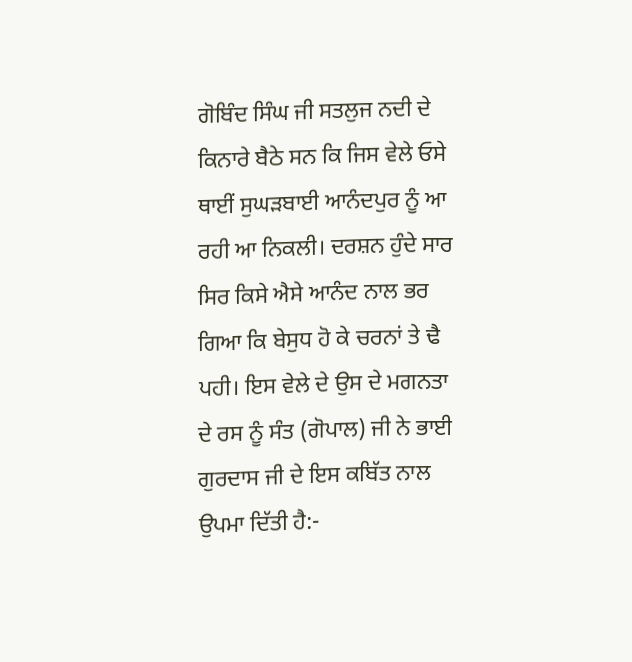ਗੋਬਿੰਦ ਸਿੰਘ ਜੀ ਸਤਲੁਜ ਨਦੀ ਦੇ ਕਿਨਾਰੇ ਬੈਠੇ ਸਨ ਕਿ ਜਿਸ ਵੇਲੇ ਓਸੇ ਥਾਈਂ ਸੁਘੜਬਾਈ ਆਨੰਦਪੁਰ ਨੂੰ ਆ ਰਹੀ ਆ ਨਿਕਲੀ। ਦਰਸ਼ਨ ਹੁੰਦੇ ਸਾਰ ਸਿਰ ਕਿਸੇ ਐਸੇ ਆਨੰਦ ਨਾਲ ਭਰ ਗਿਆ ਕਿ ਬੇਸੁਧ ਹੋ ਕੇ ਚਰਨਾਂ ਤੇ ਢੈ ਪਹੀ। ਇਸ ਵੇਲੇ ਦੇ ਉਸ ਦੇ ਮਗਨਤਾ ਦੇ ਰਸ ਨੂੰ ਸੰਤ (ਗੋਪਾਲ) ਜੀ ਨੇ ਭਾਈ ਗੁਰਦਾਸ ਜੀ ਦੇ ਇਸ ਕਬਿੱਤ ਨਾਲ ਉਪਮਾ ਦਿੱਤੀ ਹੈ:-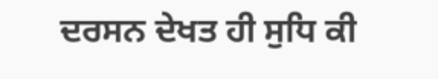ਦਰਸਨ ਦੇਖਤ ਹੀ ਸੁਧਿ ਕੀ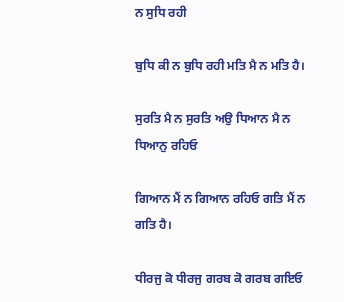ਨ ਸੁਧਿ ਰਹੀ

ਬੁਧਿ ਕੀ ਨ ਬੁਧਿ ਰਹੀ ਮਤਿ ਮੈ ਨ ਮਤਿ ਹੈ।

ਸੁਰਤਿ ਮੈ ਨ ਸੁਰਤਿ ਅਉ ਧਿਆਨ ਮੈ ਨ ਧਿਆਨੁ ਰਹਿਓ

ਗਿਆਨ ਮੈਂ ਨ ਗਿਆਨ ਰਹਿਓ ਗਤਿ ਮੈਂ ਨ ਗਤਿ ਹੈ।

ਧੀਰਜੁ ਕੋ ਧੀਰਜੁ ਗਰਬ ਕੋ ਗਰਬ ਗਇਓ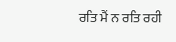ਰਤਿ ਮੈਂ ਨ ਰਤਿ ਰਹੀ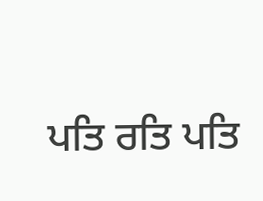ਪਤਿ ਰਤਿ ਪਤਿ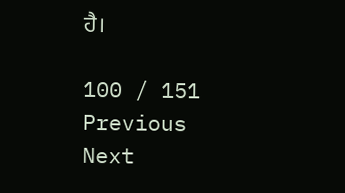ਹੈ।

100 / 151
Previous
Next